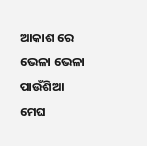ଆକାଶ ରେ ଭେଳା ଭେଳା ପାଉଁଶିଆ
ମେଘ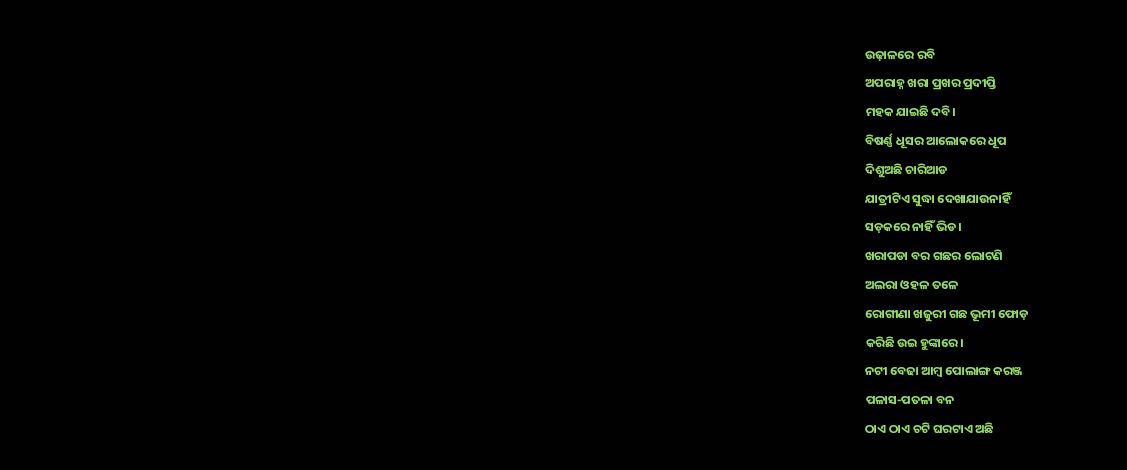ଉଢ଼ାଳରେ ରବି
ଅପରାହ୍ନ ଖରା ପ୍ରଖର ପ୍ରଦୀପ୍ତି
ମହକ ଯାଇଛି ଦବି।
ବିଷର୍ଣ୍ଣ ଧୂସର ଆଲୋକରେ ଧୂପ
ଦିଶୁଅଛି ଚାରିଆଡ
ଯାତ୍ରୀଟିଏ ସୁଦ୍ଧା ଦେଖାଯାଉନାହିଁ
ସଡ଼କରେ ନାହିଁ ଭିଡ।
ଖରାପଡା ବର ଗଛର ଲୋଟଣି
ଅଲରା ଓହଳ ତଳେ
ରୋଗୀଣା ଖଜୁରୀ ଗଛ ଭୂମୀ ଫୋଡ଼
କରିଛି ଉଇ ହୁଙ୍କାରେ।
ନଟୀ ବେଢା ଆମ୍ବ ପୋଲାଙ୍ଗ କରଞ୍ଜ
ପଳାସ-ପତଳା ବନ
ଠାଏ ଠାଏ ଚଟି ଘରଟାଏ ଅଛି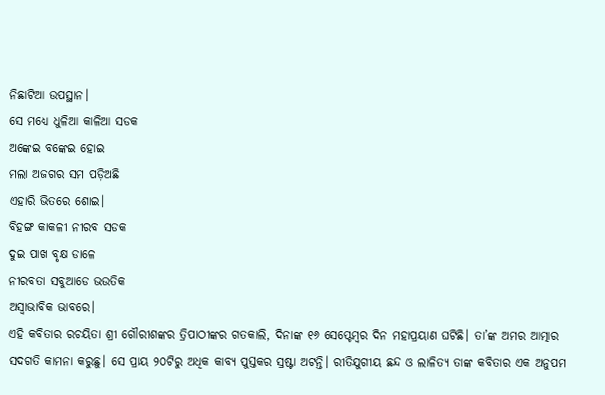ନିଛାଟିଆ ଉପସ୍ଥାନ।
ସେ ମଧ୍ୟେ ଧୁଳିଆ କାଳିଆ ସଡକ
ଅଙ୍କେଇ ବଙ୍କେଇ ହୋଇ
ମଲା ଅଜଗର ସମ ପଡ଼ିଅଛି
ଏହାରି ଭିତରେ ଶୋଇ।
ବିହଙ୍ଗ କାକଳୀ ନୀରବ ସଡକ
ଦୁଇ ପାଖ ବୃକ୍ଷ ଡାଳେ
ନୀରବତା ସବୁଆଡେ ଭଉତିକ
ଅସ୍ଵାଭାବିକ ଭାବରେ।
ଏହି କବିତାର ରଚୟିତା ଶ୍ରୀ ଗୌରୀଶଙ୍କର ତ୍ରିପାଠୀଙ୍କର ଗତକାଲି, ଦିନାଙ୍କ ୧୬ ସେପ୍ଟେମ୍ବର ଦିନ ମହାପ୍ରୟାଣ ଘଟିଛି। ତା’ଙ୍କ ଅମର ଆତ୍ମାର ସଦଗତି କାମନା କରୁଛୁ। ସେ ପ୍ରାୟ ୨୦ଟିରୁ ଅଧିକ କାବ୍ୟ ପୁସ୍ତକର ସ୍ରଷ୍ଟା ଅଟନ୍ତି। ରୀତିଯୁଗୀୟ ଛନ୍ଦ ଓ ଲାଳିତ୍ୟ ତାଙ୍କ କବିତାର ଏକ ଅନୁପମ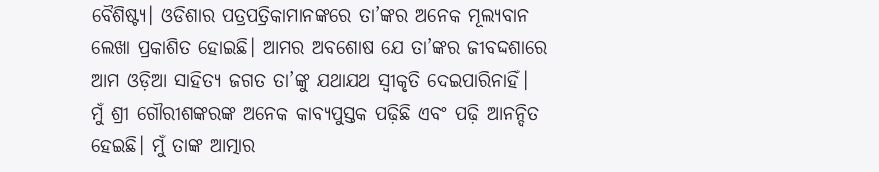ବୈଶିଷ୍ଟ୍ୟ। ଓଡିଶାର ପତ୍ରପତ୍ରିକାମାନଙ୍କରେ ତା’ଙ୍କର ଅନେକ ମୂଲ୍ୟବାନ ଲେଖା ପ୍ରକାଶିତ ହୋଇଛି। ଆମର ଅବଶୋଷ ଯେ ତା’ଙ୍କର ଜୀବଦ୍ଦଶାରେ ଆମ ଓଡ଼ିଆ ସାହିତ୍ୟ ଜଗତ ତା’ଙ୍କୁ ଯଥାଯଥ ସ୍ବୀକୃତି ଦେଇପାରିନାହିଁ।
ମୁଁ ଶ୍ରୀ ଗୌରୀଶଙ୍କରଙ୍କ ଅନେକ କାବ୍ୟପୁସ୍ତକ ପଢ଼ିଛି ଏବଂ ପଢ଼ି ଆନନ୍ଦିତ ହେଇଛି। ମୁଁ ତାଙ୍କ ଆତ୍ମାର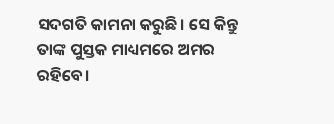ସଦଗତି କାମନା କରୁଛି। ସେ କିନ୍ତୁ ତାଙ୍କ ପୁସ୍ତକ ମାଧ୍ୟମରେ ଅମର ରହିବେ।